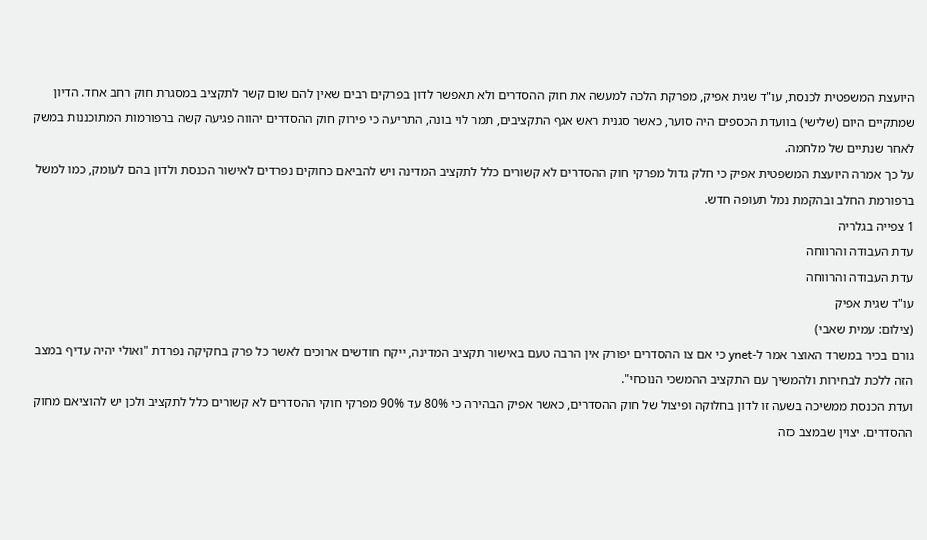היועצת המשפטית לכנסת, עו"ד שגית אפיק, מפרקת הלכה למעשה את חוק ההסדרים ולא תאפשר לדון בפרקים רבים שאין להם שום קשר לתקציב במסגרת חוק רחב אחד. הדיון שמתקיים היום (שלישי) בוועדת הכספים היה סוער, כאשר סגנית ראש אגף התקציבים, תמר לוי בונה, התריעה כי פירוק חוק ההסדרים יהווה פגיעה קשה ברפורמות המתוכננות במשק לאחר שנתיים של מלחמה.
על כך אמרה היועצת המשפטית אפיק כי חלק גדול מפרקי חוק ההסדרים לא קשורים כלל לתקציב המדינה ויש להביאם כחוקים נפרדים לאישור הכנסת ולדון בהם לעומק, כמו למשל ברפורמת החלב ובהקמת נמל תעופה חדש.
1 צפייה בגלריה
עדת העבודה והרווחה
עדת העבודה והרווחה
עו"ד שגית אפיק
(צילום: עמית שאבי)
גורם בכיר במשרד האוצר אמר ל-ynet כי אם צו ההסדרים יפורק אין הרבה טעם באישור תקציב המדינה, ייקח חודשים ארוכים לאשר כל פרק בחקיקה נפרדת "ואולי יהיה עדיף במצב הזה ללכת לבחירות ולהמשיך עם התקציב ההמשכי הנוכחי".
ועדת הכנסת ממשיכה בשעה זו לדון בחלוקה ופיצול של חוק ההסדרים, כאשר אפיק הבהירה כי 80% עד 90% מפרקי חוקי ההסדרים לא קשורים כלל לתקציב ולכן יש להוציאם מחוק ההסדרים. יצוין שבמצב כזה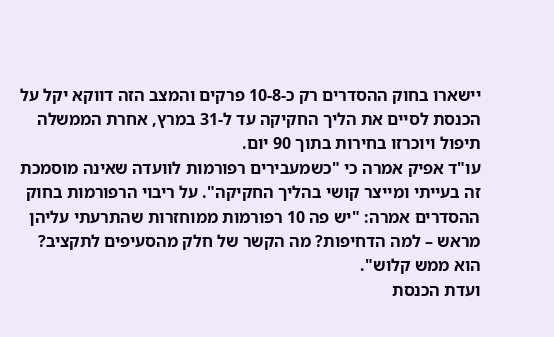יישארו בחוק ההסדרים רק כ-10-8 פרקים והמצב הזה דווקא יקל על הכנסת לסיים את הליך החקיקה עד ל-31 במרץ, אחרת הממשלה תיפול ויוכרזו בחירות בתוך 90 יום.
עו"ד אפיק אמרה כי "כשמעבירים רפורמות לוועדה שאינה מוסמכת זה בעייתי ומייצר קושי בהליך החקיקה". על ריבוי הרפורמות בחוק ההסדרים אמרה: "יש פה 10 רפורמות ממוחזרות שהתרעתי עליהן מראש – למה הדחיפות? מה הקשר של חלק מהסעיפים לתקציב? הוא ממש קלוש".
ועדת הכנסת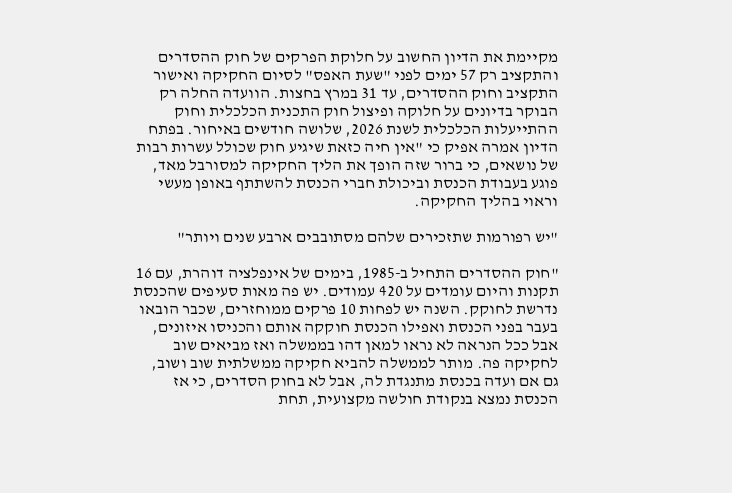מקיימת את הדיון החשוב על חלוקת הפרקים של חוק ההסדרים והתקציב רק 57 ימים לפני "שעת האפס" לסיום החקיקה ואישור התקציב וחוק ההסדרים, עד 31 במרץ בחצות. הוועדה החלה רק הבוקר בדיונים על חלוקה ופיצול חוק התכנית הכלכלית וחוק ההתייעלות הכלכלית לשנת 2026, שלושה חודשים באיחור. בפתח הדיון אמרה אפיק כי "אין חיה כזאת שיגיע חוק שכולל עשרות רבות של נושאים, כי ברור שזה הופך את הליך החקיקה למסורבל מאד, פוגע בעבודת הכנסת וביכולת חברי הכנסת להשתתף באופן מעשי וראוי בהליך החקיקה.

"יש רפורמות שתזכירים שלהם מסתובבים ארבע שנים ויותר"

"חוק ההסדרים התחיל ב-1985, בימים של אינפלציה דוהרת, עם 16 תקנות והיום עומדים על 420 עמודים. יש פה מאות סעיפים שהכנסת נדרשת לחוקק. השנה יש לפחות 10 פרקים ממוחזרים, שכבר הובאו בעבר בפני הכנסת ואפילו הכנסת חוקקה אותם והכניסו איזונים, אבל ככל הנראה לא נראו למאן דהו בממשלה ואז מביאים שוב לחקיקה פה. מותר לממשלה להביא חקיקה ממשלתית שוב ושוב, גם אם ועדה בכנסת מתנגדת לה, אבל לא בחוק הסדרים, כי אז הכנסת נמצא בנקודת חולשה מקצועית, תחת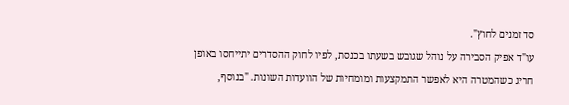סד זמנים לחוץ".
עו"ד אפיק הסבירה על נוהל שגובש בשעתו בכנסת, לפיו לחוק ההסדרים יתייחסו באופן חריג כשהמטרה היא לאפשר התמקצעות ומומחיות של הוועדות השונות. "בנוסף,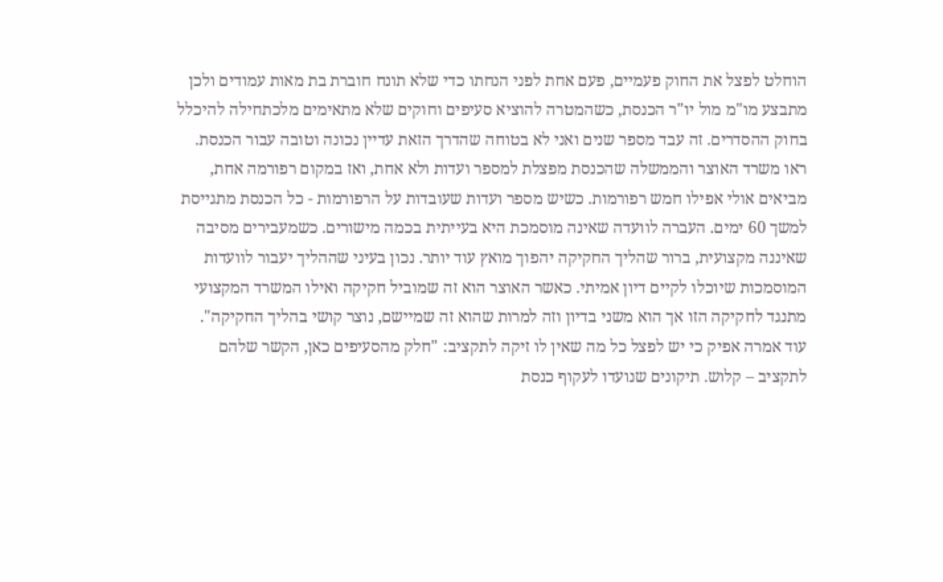הוחלט לפצל את החוק פעמיים, פעם אחת לפני הנחתו כדי שלא תונח חוברת בת מאות עמודים ולכן מתבצע מו"מ מול יו"ר הכנסת, כשהמטרה להוציא סעיפים וחוקים שלא מתאימים מלכתחילה להיכלל בחוק ההסדרים. זה עבד מספר שנים ואני לא בטוחה שהדרך הזאת עדיין נכונה וטובה עבור הכנסת. ראו משרד האוצר והממשלה שהכנסת מפצלת למספר ועדות ולא אחת, ואז במקום רפורמה אחת, מביאים אולי אפילו חמש רפורמות. כשיש מספר ועדות שעובדות על הרפורמות - כל הכנסת מתגייסת למשך 60 ימים. העברה לוועדה שאינה מוסמכת היא בעייתית בכמה מישורים. כשמעבירים מסיבה שאיננה מקצועית, ברור שהליך החקיקה יהפוך מואץ עוד יותר. נכון בעיני שההליך יעבור לוועדות המוסמכות שיוכלו לקיים דיון אמיתי. כאשר האוצר הוא זה שמוביל חקיקה ואילו המשרד המקצועי מתנגד לחקיקה הזו אך הוא משני בדיון וזה למרות שהוא זה שמיישם, נוצר קושי בהליך החקיקה".
עוד אמרה אפיק כי יש לפצל כל מה שאין לו זיקה לתקציב: "חלק מהסעיפים כאן, הקשר שלהם לתקציב – קלוש. תיקונים שנועדו לעקוף כנסת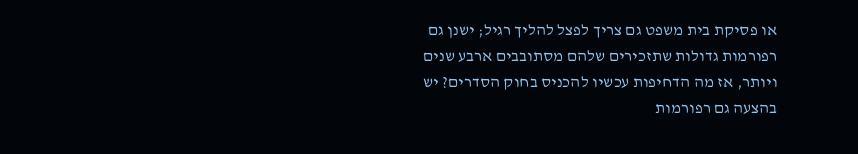או פסיקת בית משפט גם צריך לפצל להליך רגיל; ישנן גם רפורמות גדולות שתזכירים שלהם מסתובבים ארבע שנים ויותר, אז מה הדחיפות עכשיו להכניס בחוק הסדרים? יש בהצעה גם רפורמות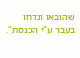שהובאו ונדחו בעבר ע"י הכנסת".